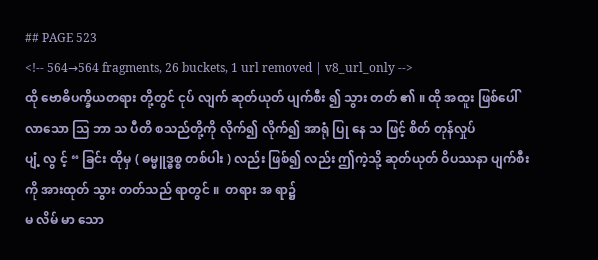## PAGE 523
<!-- 564→564 fragments, 26 buckets, 1 url removed | v8_url_only -->
ထို ဗောဓိပက္ခိယတရား တို့တွင် ငုပ် လျက် ဆုတ်ယုတ် ပျက်စီး ၍ သွား တတ် ၏ ။ ထို အထူး ဖြစ်ပေါ်
လာသော သြ ဘာ သ ပီတိ စသည်တို့ကို လိုက်၍ လိုက်၍ အာရုံ ပြု နေ သ ဖြင့် စိတ် တုန်လှုပ်
ပျံ့ လွ င့် “ ခြင်း ထိုမှ ( ဓမ္မူဒ္ဓစ္စ တစ်ပါး ) လည်း ဖြစ်၍ လည်း ဤကဲ့သို့ ဆုတ်ယုတ် ဝိပဿနာ ပျက်စီး ကို အားထုတ် သွား တတ်သည် ရာတွင် ။  တရား အ ရာ၌
မ လိမ် မာ သော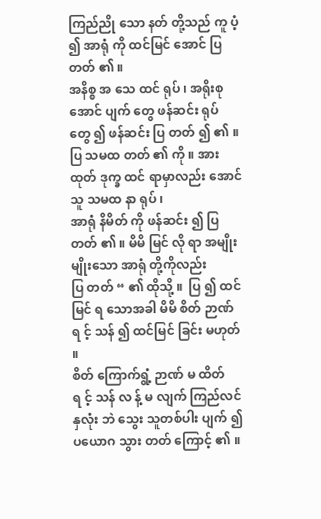ကြည်ညို သော နတ် တို့သည် ကူ ပံ့ ၍ အာရုံ ကို ထင်မြင် အောင် ပြ တတ် ၏ ။
အနိစ္စ အ သေ ထင် ရုပ် ၊ အရိုးစု အောင် ပျက် တွေ ဖန်ဆင်း ရုပ် တွေ ၍ ဖန်ဆင်း ပြ တတ် ၍ ၏ ။ ပြ သမထ တတ် ၏ ကို ။ အားထုတ် ဒုက္ခ ထင် ရာမှာလည်း အောင် သူ သမထ နာ ရုပ် ၊
အာရုံ နိမိတ် ကို ဖန်ဆင်း ၍ ပြ တတ် ၏ ။ မိမိ မြင် လို ရာ အမျိုးမျိုးသော အာရုံ တို့ကိုလည်း
ပြ တတ် “ ၏ ထိုသို့ ။  ပြ ၍ ထင်မြင် ရ သောအခါ မိမိ စိတ် ဉာဏ် ရ င့် သန် ၍ ထင်မြင် ခြင်း မဟုတ် ။
စိတ် ကြောက်ရွံ့ ဉာဏ် မ ထိတ် ရ င့် သန် လ န့် မ လျက် ကြည်လင် နှလုံး ဘဲ သွေး သူတစ်ပါး ပျက် ၍ ပယောဂ သွား တတ် ကြောင့် ၏ ။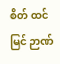စိတ် ထင်မြင် ဉာဏ်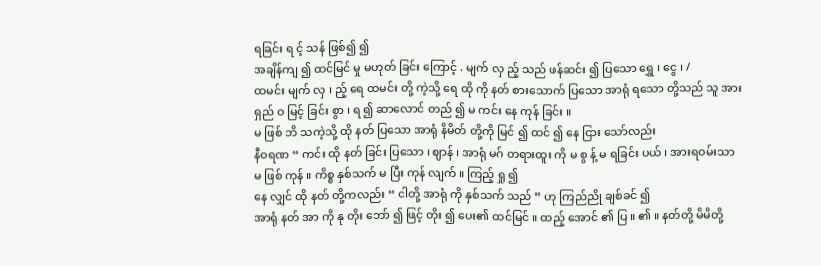ရခြင်း ရ င့် သန် ဖြစ်၍ ၍
အချိန်ကျ ၍ ထင်မြင် မှု မဟုတ် ခြင်း ကြောင့် . မျက် လှ ည့် သည် ဖန်ဆင်း ၍ ပြသော ရွှေ ၊ ငွေ ၊ /
ထမင်း မျက် လှ ၊ ည့် ရေ ထမင်း တို့ ကဲ့သို့ ရေ ထို ကို နတ် စားသောက် ပြသော အာရုံ ရသော တို့သည် သူ အား ရှည် ဝ မြင့် ခြင်း စွာ ၊ ရ ၍ ဆာလောင် တည် ၍ မ ကင်း နေ ကုန် ခြင်း ။
မ ဖြစ် ဘိ သကဲ့သို့ ထို နတ် ပြသော အာရုံ နိမိတ် တို့ကို မြင် ၍ ထင် ၍ နေ ငြား သော်လည်း
နီဝရဏ “ ကင်း ထို နတ် ခြင်း ပြသော ၊ ဈာန် ၊ အာရုံ မဂ် တရားထူး ကို မ စွ န့် မ ရခြင်း ပယ် ၊ အားရဝမ်းသာ မ ဖြစ် ကုန် ။ ကိစ္စ နှစ်သက် မ ပြီး ကုန် လျက် ။ ကြည့် ရှု ၍
နေ လျှင် ထို နတ် တို့ကလည်း “ ငါတို့ အာရုံ ကို နှစ်သက် သည် ” ဟု ကြည်ညို ချစ်ခင် ၍
အာရုံ နတ် အာ ကို နု တိုး ဘော် ၍ ဖြင့် တိုး ၍ ပေး၏ ထင်မြင် ။ ထည့် အောင် ၏ ပြ ။ ၏ ။ နတ်တို့ မိမိတို့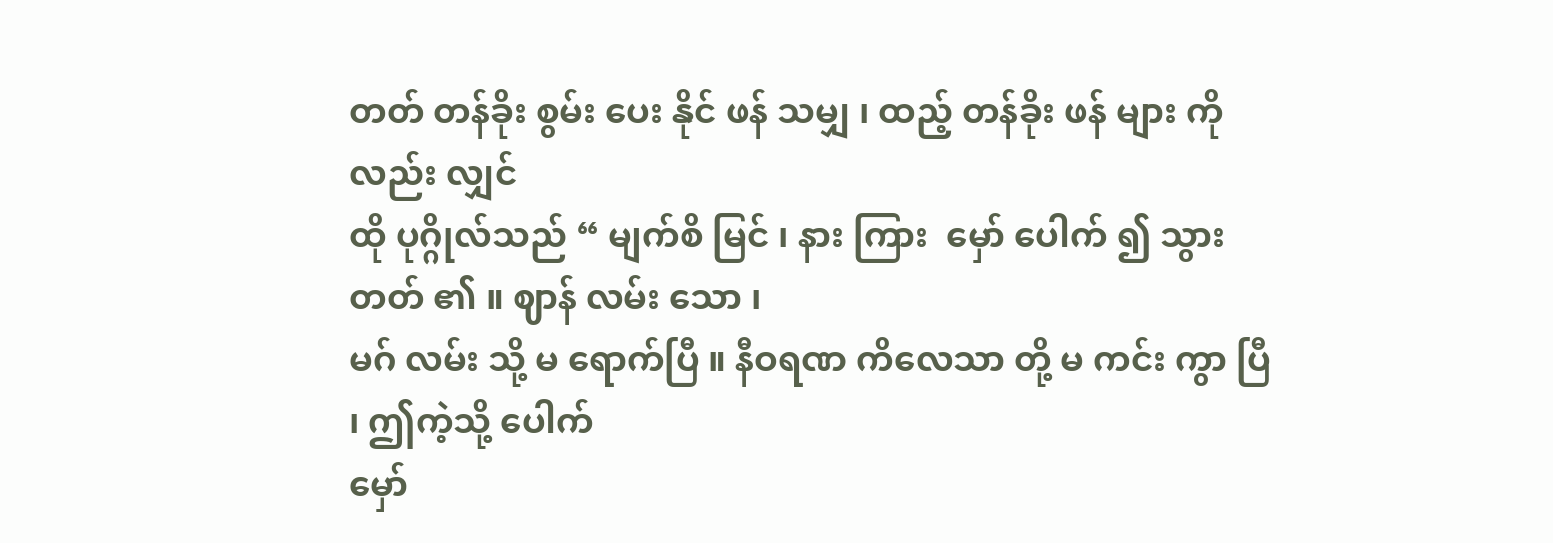တတ် တန်ခိုး စွမ်း ပေး နိုင် ဖန် သမျှ ၊ ထည့် တန်ခိုး ဖန် များ ကိုလည်း လျှင်
ထို ပုဂ္ဂိုလ်သည် “ မျက်စိ မြင် ၊ နား ကြား  မှော် ပေါက် ၍ သွား တတ် ၏ ။ ဈာန် လမ်း သော ၊
မဂ် လမ်း သို့ မ ရောက်ပြီ ။ နီဝရဏ ကိလေသာ တို့ မ ကင်း ကွာ ပြီ ၊ ဤကဲ့သို့ ပေါက်
မှော်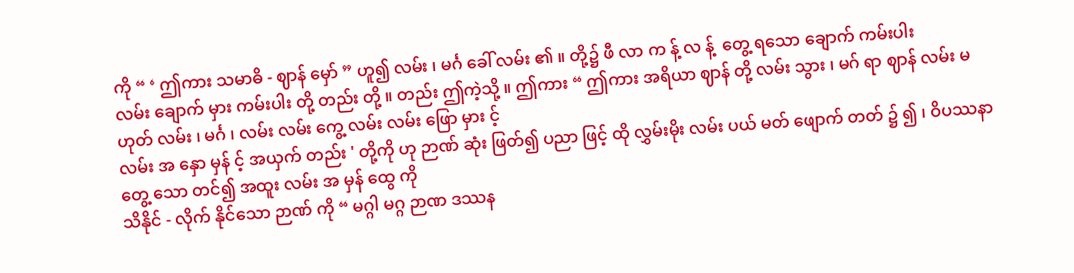ကို “ ‘ ဤကား သမာဓိ - ဈာန် မှော် ” ဟူ၍ လမ်း ၊ မင်္ဂ ခေါ် လမ်း ၏ ။ တို့၌ ဖီ လာ က န့် လ န့်  တွေ့ ရသော ချောက် ကမ်းပါး
လမ်း ချောက် မှား ကမ်းပါး တို့ တည်း တို့ ။ တည်း ဤကဲ့သို့ ။ ဤကား “ ဤကား အရိယာ ဈာန် တို့ လမ်း သွား ၊ မဂ် ရာ ဈာန် လမ်း မဟုတ် လမ်း ၊ မင်္ဂ ၊ လမ်း လမ်း ကွေ့ လမ်း လမ်း ဖြော မှား င့်
လမ်း အ နှော မှန် င့် အယှက် တည်း ' တို့ကို ဟု ဉာဏ် ဆုံး ဖြတ်၍ ပညာ ဖြင့် ထို လွှမ်းမိုး လမ်း ပယ် မတ် ဖျောက် တတ် ၌ ၍ ၊ ဝိပဿနာ တွေ့ သော တင်၍ အထူး လမ်း အ မှန် ထွေ ကို
သိနိုင် - လိုက် နိုင်သော ဉာဏ် ကို “ မဂ္ဂါ မဂ္ဂ ဉာဏ ဒဿန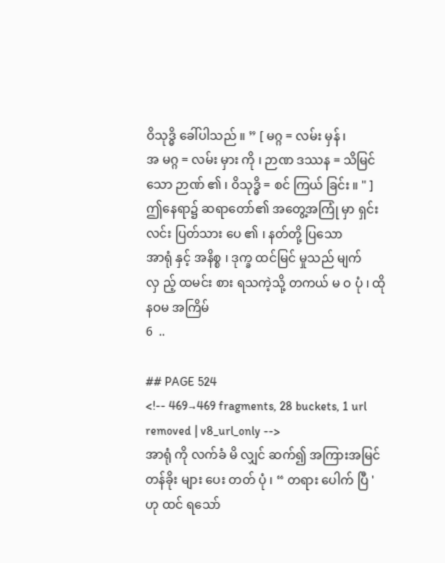ဝိသုဒ္ဓိ ခေါ်ပါသည် ။ ” [ မဂ္ဂ = လမ်း မှန် ၊
အ မဂ္ဂ = လမ်း မှား ကို ၊ ဉာဏ ဒဿန = သိမြင် သော ဉာဏ် ၏ ၊ ဝိသုဒ္ဓိ = စင် ကြယ် ခြင်း ။ " ]
ဤနေရာ၌ ဆရာတော်၏ အတွေ့အကြုံ မှာ ရှင်းလင်း ပြတ်သား ပေ ၏ ၊ နတ်တို့ ပြသော
အာရုံ နှင့် အနိစ္စ ၊ ဒုက္ခ ထင်မြင် မှုသည် မျက် လှ ည့် ထမင်း စား ရသကဲ့သို့ တကယ် မ ဝ ပုံ ၊ ထို
နဝမ အကြိမ်
6  ..

## PAGE 524
<!-- 469→469 fragments, 28 buckets, 1 url removed | v8_url_only -->
အာရုံ ကို လက်ခံ မိ လျှင် ဆက်၍ အကြားအမြင် တန်ခိုး များ ပေး တတ် ပုံ ၊ “ တရား ပေါက် ပြီ '
ဟု ထင် ရသော်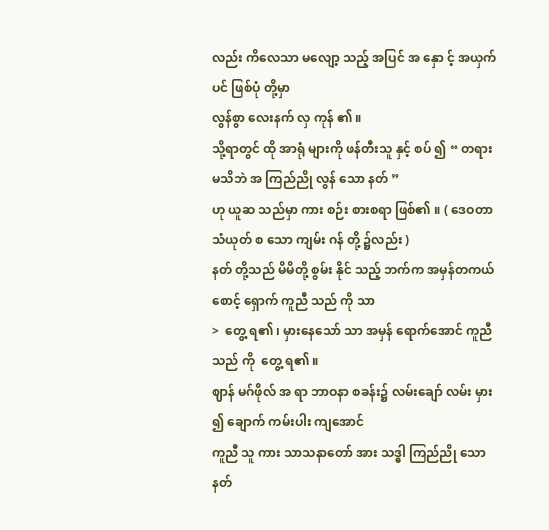လည်း ကိလေသာ မလျော့ သည့် အပြင် အ နှော င့် အယှက် ပင် ဖြစ်ပုံ တို့မှာ
လွန်စွာ လေးနက် လှ ကုန် ၏ ။
သို့ရာတွင် ထို အာရုံ များကို ဖန်တီးသူ နှင့် စပ် ၍ “ တရား မသိဘဲ အ ကြည်ညို လွန် သော နတ် ”
ဟု ယူဆ သည်မှာ ကား စဉ်း စားစရာ ဖြစ်၏ ။ ( ဒေဝတာ သံယုတ် စ သော ကျမ်း ဂန် တို့ ၌လည်း )
နတ် တို့သည် မိမိတို့ စွမ်း နိုင် သည့် ဘက်က အမှန်တကယ် စောင့် ရှောက် ကူညီ သည် ကို သာ
>  တွေ့ ရ၏ ၊ မှားနေသော် သာ အမှန် ရောက်အောင် ကူညီ သည် ကို  တွေ့ ရ၏ ။
ဈာန် မဂ်ဖိုလ် အ ရာ ဘာဝနာ စခန်း၌ လမ်းချော် လမ်း မှား ၍ ချောက် ကမ်းပါး ကျအောင်
ကူညီ သူ ကား သာသနာတော် အား သဒ္ဓါ ကြည်ညို သော နတ်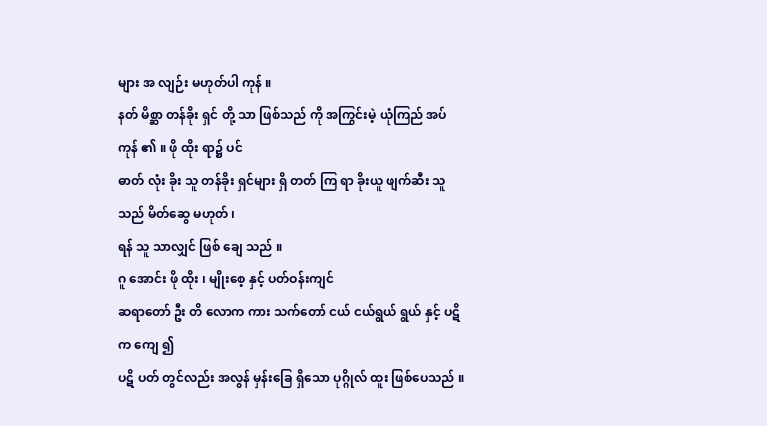များ အ လျဉ်း မဟုတ်ပါ ကုန် ။
နတ် မိစ္ဆာ တန်ခိုး ရှင် တို့ သာ ဖြစ်သည် ကို အကြွင်းမဲ့ ယုံကြည် အပ် ကုန် ၏ ။ ဖို ထိုး ရာ၌ ပင်
ဓာတ် လုံး ခိုး သူ တန်ခိုး ရှင်များ ရှိ တတ် ကြ ရာ ခိုးယူ ဖျက်ဆီး သူ သည် မိတ်ဆွေ မဟုတ် ၊
ရန် သူ သာလျှင် ဖြစ် ချေ သည် ။
ဂူ အောင်း ဖို ထိုး ၊ မျိုးစေ့ နှင့် ပတ်ဝန်းကျင်
ဆရာတော် ဦး တိ လောက ကား သက်တော် ငယ် ငယ်ရွယ် ရွယ် နှင့် ပဋိ က ကျေ ၍
ပဋိ ပတ် တွင်လည်း အလွန် မှန်းခြေ ရှိသော ပုဂ္ဂိုလ် ထူး ဖြစ်ပေသည် ။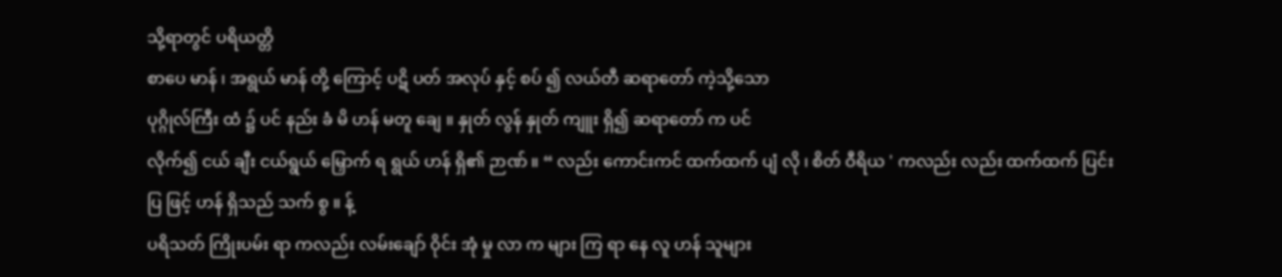သို့ရာတွင် ပရိယတ္တိ
စာပေ မာန် ၊ အရွယ် မာန် တို့ ကြောင့် ပဋိ ပတ် အလုပ် နှင့် စပ် ၍ လယ်တီ ဆရာတော် ကဲ့သို့သော
ပုဂ္ဂိုလ်ကြီး ထံ ၌ ပင် နည်း ခံ မိ ဟန် မတူ ချေ ။ နှုတ် လွန် နှုတ် ကျူး ရှိ၍ ဆရာတော် က ပင်
လိုက်၍ ငယ် ချီး ငယ်ရွယ် မြှောက် ရ ရွယ် ဟန် ရှိ၏ ဉာဏ် ။ “ လည်း ကောင်းကင် ထက်ထက် ပျံ လို ၊ စိတ် ဝီရိယ ' ကလည်း လည်း ထက်ထက် ပြင်း ပြ ဖြင့် ဟန် ရှိသည် သက် စွ ။ န့်
ပရိသတ် ကြိုးပမ်း ရာ ကလည်း လမ်းချော် ဝိုင်း အုံ မှု လာ က များ ကြ ရာ နေ လူ ဟန် သူများ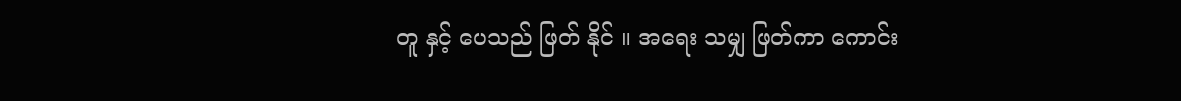တူ နှင့် ပေသည် ဖြတ် နိုင် ။ အရေး သမျှ ဖြတ်ကာ ကောင်း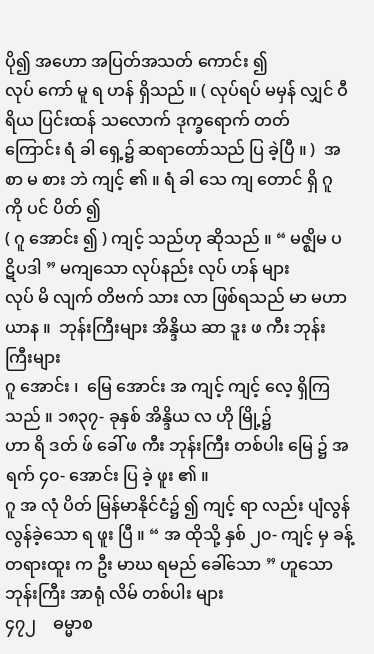ပို၍ အဟော အပြတ်အသတ် ကောင်း ၍
လုပ် ကော် မူ ရ ဟန် ရှိသည် ။ ( လုပ်ရပ် မမှန် လျှင် ဝီရိယ ပြင်းထန် သလောက် ဒုက္ခရောက် တတ်
ကြောင်း ရံ ခါ ရှေ့၌ ဆရာတော်သည် ပြ ခဲ့ပြီ ။ )  အ စာ မ စား ဘဲ ကျင့် ၏ ။ ရံ ခါ သေ ကျ တောင် ရှိ ဂူ ကို ပင် ပိတ် ၍
( ဂူ အောင်း ၍ ) ကျင့် သည်ဟု ဆိုသည် ။ “ မဇ္ဈိမ ပဋိပဒါ ” မကျသော လုပ်နည်း လုပ် ဟန် များ
လုပ် မိ လျက် တိဗက် သား လာ ဖြစ်ရသည် မာ မဟာယာန ။  ဘုန်းကြီးများ အိန္ဒိယ ဆာ ဒူး ဖ ကီး ဘုန်းကြီးများ
ဂူ အောင်း ၊  မြေ အောင်း အ ကျင့် ကျင့် လေ့ ရှိကြသည် ။ ၁၈၃၇- ခုနှစ် အိန္ဒိယ လ ဟို မြို့၌
ဟာ ရိ ဒတ် ဖ် ခေါ် ဖ ကီး ဘုန်းကြီး တစ်ပါး မြေ ၌ အ ရက် ၄၀- အောင်း ပြ ခဲ့ ဖူး ၏ ။
ဂူ အ လုံ ပိတ် မြန်မာနိုင်ငံ၌ ၍ ကျင့် ရာ လည်း ပျံလွန် လွန်ခဲ့သော ရ ဖူး ပြီ ။ “ အ ထိုသို့ နှစ် ၂၀- ကျင့် မှ ခန့် တရားထူး က ဦး မာဃ ရမည် ခေါ်သော ” ဟူသော ဘုန်းကြီး အာရုံ လိမ် တစ်ပါး များ
၄၇၂    ဓမ္မာစ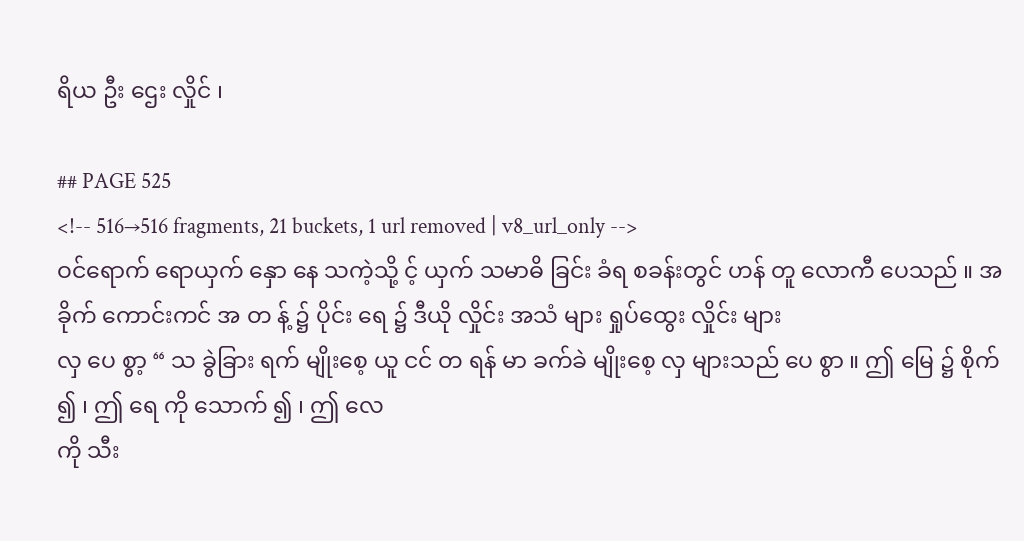ရိယ ဦး ဌေး လှိုင် ၊

## PAGE 525
<!-- 516→516 fragments, 21 buckets, 1 url removed | v8_url_only -->
ဝင်ရောက် ရောယှက် နှော နေ သကဲ့သို့ င့် ယှက် သမာဓိ ခြင်း ခံရ စခန်းတွင် ဟန် တူ လောကီ ပေသည် ။ အခိုက် ကောင်းကင် အ တ န့် ၌ ပိုင်း ရေ ၌ ဒီယို လှိုင်း အသံ များ ရှုပ်ထွေး လှိုင်း များ
လှ ပေ စွာ့ “ သ ခွဲခြား ရက် မျိုးစေ့ ယူ ငင် တ ရန် မာ ခက်ခဲ မျိုးစေ့ လှ များသည် ပေ စွာ ။ ဤ မြေ ၌ စိုက် ၍ ၊ ဤ ရေ ကို သောက် ၍ ၊ ဤ လေ
ကို သီး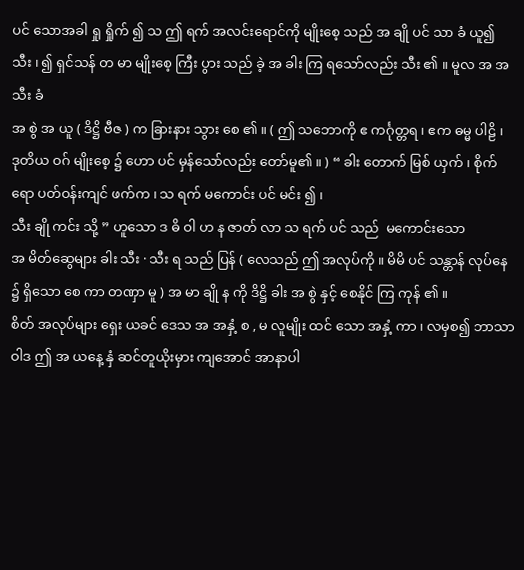ပင် သောအခါ ရှု ရှိုက် ၍ သ ဤ ရက် အလင်းရောင်ကို မျိုးစေ့ သည် အ ချို ပင် သာ ခံ ယူ၍ သီး ၊ ၍ ရှင်သန် တ မာ မျိုးစေ့ ကြီး ပွား သည် ခဲ့ အ ခါး ကြ ရသော်လည်း သီး ၏ ။ မူလ အ အ သီး ခံ
အ စွဲ အ ယူ ( ဒိဋ္ဌိ ဗီဇ ) က ခြားနား သွား စေ ၏ ။ ( ဤ သဘောကို ဧ ကင်္ဂုတ္တရ ၊ ဧက ဓမ္မ ပါဠိ ၊
ဒုတိယ ဝဂ် မျိုးစေ့ ၌ ဟော ပင် မှန်သော်လည်း တော်မူ၏ ။ ) “ ခါး တောက် မြစ် ယှက် ၊ စိုက် ရော ပတ်ဝန်းကျင် ဖက်က ၊ သ ရက် မကောင်း ပင် မင်း ၍ ၊
သီး ချို ကင်း သို့ ” ဟူသော ဒ ဓိ ဝါ ဟ န ဇာတ် လာ သ ရက် ပင် သည်  မကောင်းသော
အ မိတ်ဆွေများ ခါး သီး · သီး ရ သည် ပြန် ( လေသည် ဤ အလုပ်ကို ။ မိမိ ပင် သန္တာန် လုပ်နေ ၌ ရှိသော စေ ကာ တဏှာ မူ ) အ မာ ချို န ကို ဒိဋ္ဌိ ခါး အ စွဲ နှင့် စေနိုင် ကြ ကုန် ၏ ။
စိတ် အလုပ်များ ရှေး ယခင် ဒေသ အ အနှံ့ စ , မ လူမျိုး ထင် သော အနှံ့ ကာ ၊ လမှစ၍ ဘာသာ ဝါဒ ဤ အ ယနေ့ နှံ ဆင်တူယိုးမှား ကျအောင် အာနာပါ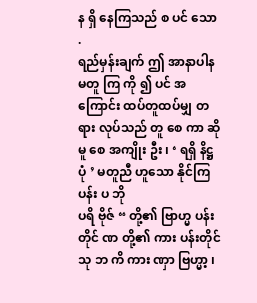န ရှိ နေကြသည် စ ပင် သော .
ရည်မှန်းချက် ဤ အာနာပါန မတူ ကြ ကို ၍ ပင် အကြောင်း ထပ်တူထပ်မျှ တရား လုပ်သည် တူ စေ ကာ ဆို မူ စေ အကျိုး ဦး ၊ ‘ ရရှိ နိဋ္ဌ ပုံ ’ မတူညီ ဟူသော နိုင်ကြ ပန်း ပ ဘို
ပရိ ဗိုဇ် “ တို့၏ ဗြာဟ္မ ပန်းတိုင် ဏ တို့၏ ကား ပန်းတိုင် သု ဘ ကိ ကား ဏှာ ဗြဟ္မာ့ ၊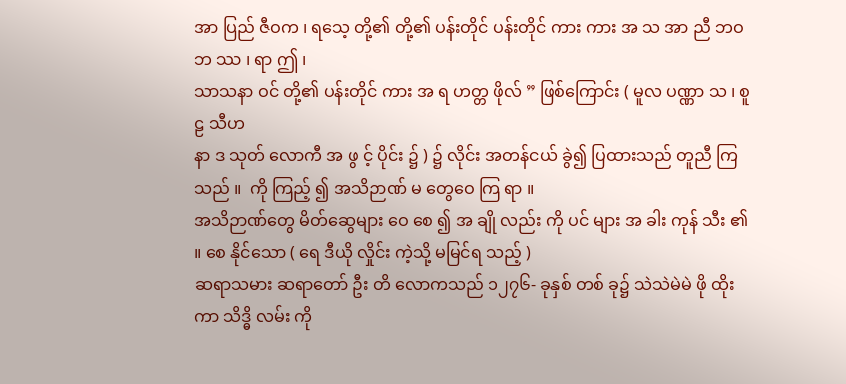အာ ပြည် ဇီဝက ၊ ရသေ့ တို့၏ တို့၏ ပန်းတိုင် ပန်းတိုင် ကား ကား အ သ အာ ညီ ဘဝ ဘ ဿ ၊ ရာ ဤ ၊
သာသနာ ဝင် တို့၏ ပန်းတိုင် ကား အ ရ ဟတ္တ ဖိုလ် ” ဖြစ်ကြောင်း ( မူလ ပဏ္ဏာ သ ၊ စူ ဠ သီဟ
နာ ဒ သုတ် လောကီ အ ဖွ င့် ပိုင်း ၌ ) ၌ လိုင်း အတန်ငယ် ခွဲ၍ ပြထားသည် တူညီ ကြသည် ။  ကို ကြည့် ၍ အသိဉာဏ် မ တွေဝေ ကြ ရာ ။
အသိဉာဏ်တွေ မိတ်ဆွေများ ဝေ စေ ၍ အ ချို လည်း ကို ပင် များ အ ခါး ကုန် သီး ၏ ။ စေ နိုင်သော ( ရေ ဒီယို လှိုင်း ကဲ့သို့ မမြင်ရ သည့် )
ဆရာသမား ဆရာတော် ဦး တိ လောကသည် ၁၂၇၆- ခုနှစ် တစ် ခု၌ သဲသဲမဲမဲ ဖို ထိုး ကာ သိဒ္ဓိ လမ်း ကို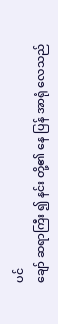ပင်
ချော် ဆရာကြီး ၍ နင်း တို့၏ နေ ပြန် အာရုံ လေသည်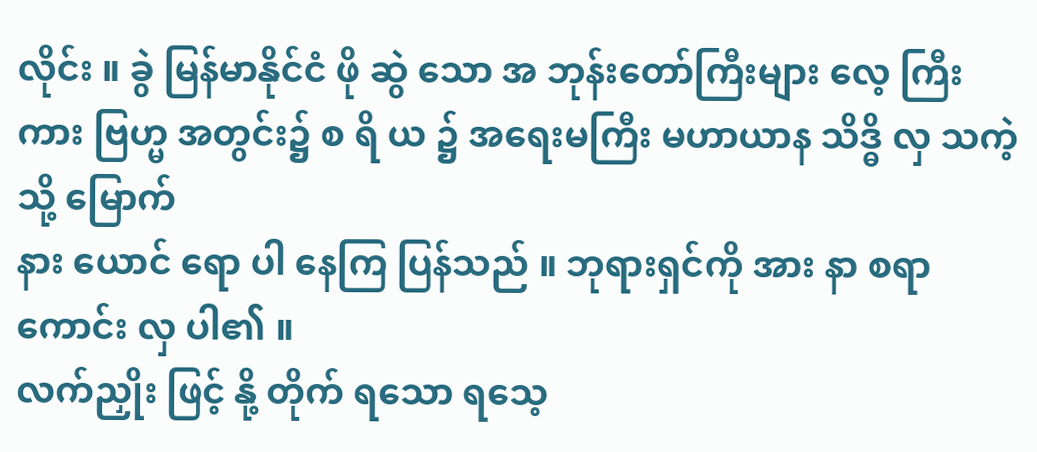လိုင်း ။ ခွဲ မြန်မာနိုင်ငံ ဖို ဆွဲ သော အ ဘုန်းတော်ကြီးများ လေ့ ကြီး ကား ဗြဟ္မ အတွင်း၌ စ ရိ ယ ၌ အရေးမကြီး မဟာယာန သိဒ္ဓိ လှ သကဲ့သို့ မြောက်
နား ယောင် ရော ပါ နေကြ ပြန်သည် ။ ဘုရားရှင်ကို အား နာ စရာ ကောင်း လှ ပါ၏ ။
လက်ညှိုး ဖြင့် နို့ တိုက် ရသော ရသေ့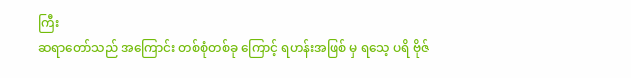ကြီး
ဆရာတော်သည် အကြောင်း တစ်စုံတစ်ခု ကြောင့် ရဟန်းအဖြစ် မှ ရသေ့ ပရိ ဗိုဇ်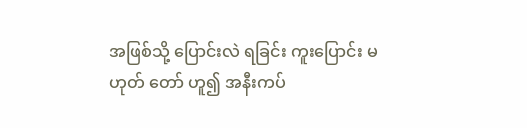အဖြစ်သို့ ပြောင်းလဲ ရခြင်း ကူးပြောင်း မဟုတ် တော် ဟူ၍ အနီးကပ်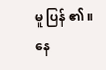မူ ပြန် ၏ ။ နေ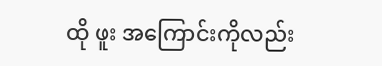ထို ဖူး အကြောင်းကိုလည်း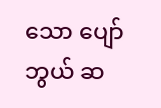သော ပျော်ဘွယ် ဆ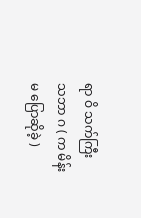ရာ ဝိ သက်ကြီး သဘာ ဂ ( က မိန်းမ ပြောဆိုခဲ့ )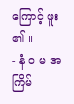ကြောင့် ဖူး ၏ ။
- နံ ဝ မ အကြိမ်